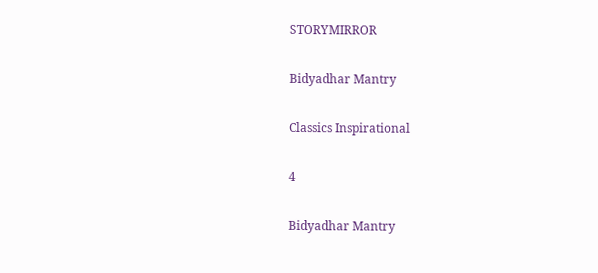STORYMIRROR

Bidyadhar Mantry

Classics Inspirational

4

Bidyadhar Mantry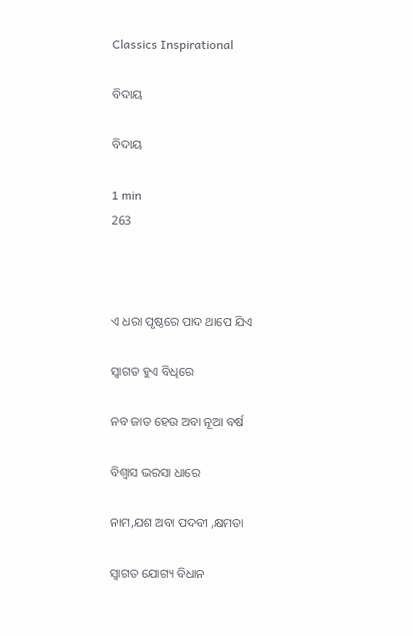Classics Inspirational

ବିଦାୟ

ବିଦାୟ

1 min
263



ଏ ଧରା ପୃଷ୍ଠରେ ପାଦ ଥାପେ ଯିଏ

ସ୍ବାଗତ ହୁଏ ବିଧିରେ

ନବ ଜାତ ହେଉ ଅବା ନୂଆ ବର୍ଷ

ବିଶ୍ୱାସ ଭରସା ଧାରେ

ନାମ,ଯଶ ଅବା ପଦବୀ ,କ୍ଷମତା

ସ୍ବାଗତ ଯୋଗ୍ୟ ବିଧାନ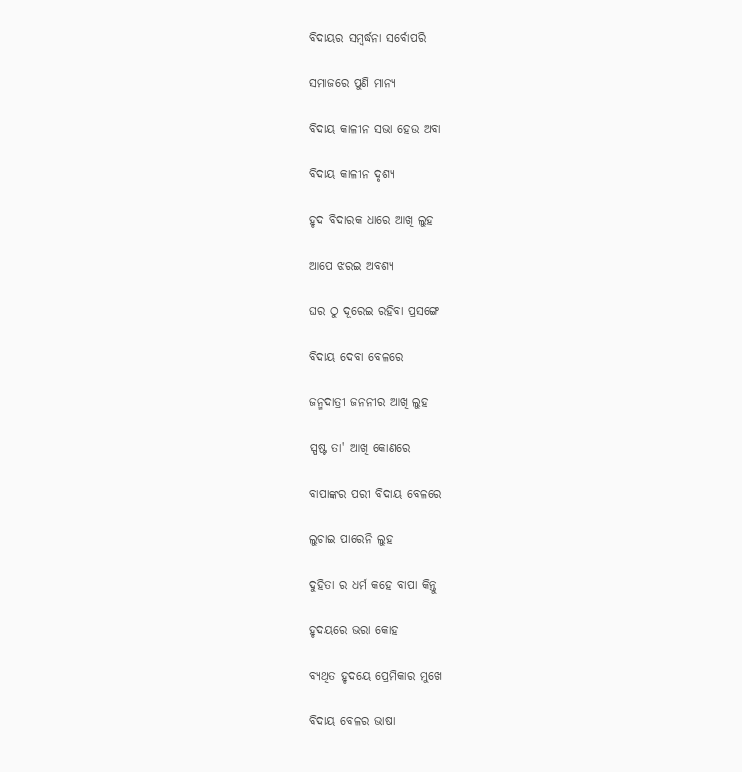ବିଦାୟର ସମ୍ବର୍ଦ୍ଧନା ସର୍ବୋପରି

ସମାଜରେ ପୁଣି ମାନ୍ୟ

ବିଦାୟ କାଳୀନ ସଭା ହେଉ ଅବା

ବିଦାୟ କାଳୀନ ଦୃଶ୍ୟ

ହୃଦ ବିଦାରକ ଧାରେ ଆଖି ଲୁହ

ଆପେ ଝରଇ ଅବଶ୍ୟ

ଘର ଠୁ ଦୂରେଇ ରହିବା ପ୍ରସଙ୍ଗେ

ବିଦାୟ ଦେବା ବେଳରେ

ଜନ୍ମଦାତ୍ରୀ ଜନନୀର ଆଖି ଲୁହ

ସ୍ପଷ୍ଟ ତା' ଆଖି କୋଣରେ

ବାପାଙ୍କର ପରୀ ବିଦାୟ ବେଳରେ

ଲୁଚାଇ ପାରେନି ଲୁହ

ଦୁହିତା ର ଧର୍ମ କହେ ବାପା କିନ୍ତୁ

ହୃଦୟରେ ଭରା କୋହ

ବ୍ୟଥିତ ହୃଦୟେ ପ୍ରେମିକାର ମୁଖେ

ବିଦାୟ ବେଳର ଭାଷା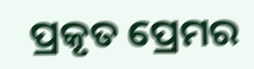ପ୍ରକୃତ ପ୍ରେମର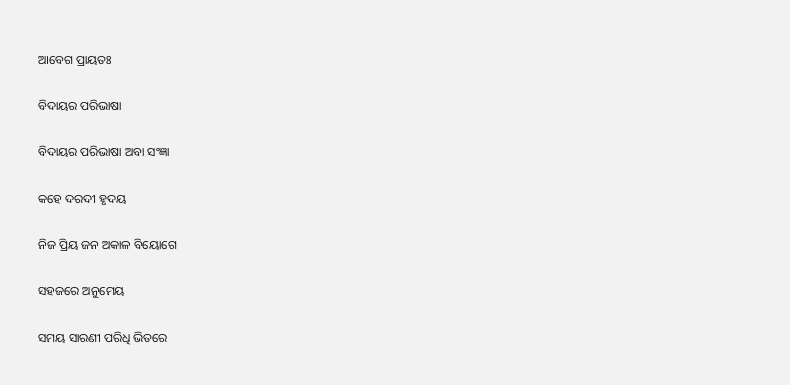ଆବେଗ ପ୍ରାୟତଃ

ବିଦାୟର ପରିଭାଷା

ବିଦାୟର ପରିଭାଷା ଅବା ସଂଜ୍ଞା

କହେ ଦରଦୀ ହୃଦୟ

ନିଜ ପ୍ରିୟ ଜନ ଅକାଳ ବିୟୋଗେ

ସହଜରେ ଅନୁମେୟ

ସମୟ ସାରଣୀ ପରିଧି ଭିତରେ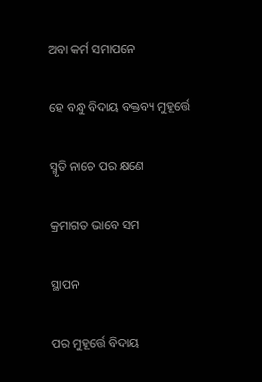ଅବା କର୍ମ ସମାପନେ

ହେ ବନ୍ଧୁ ବିଦାୟ ବକ୍ତବ୍ୟ ମୁହୂର୍ତ୍ତେ

ସ୍ମୃତି ନାଚେ ପର କ୍ଷଣେ

କ୍ରମାଗତ ଭାବେ ସମ

ସ୍ଥାପନ

ପର ମୁହୂର୍ତ୍ତେ ବିଦାୟ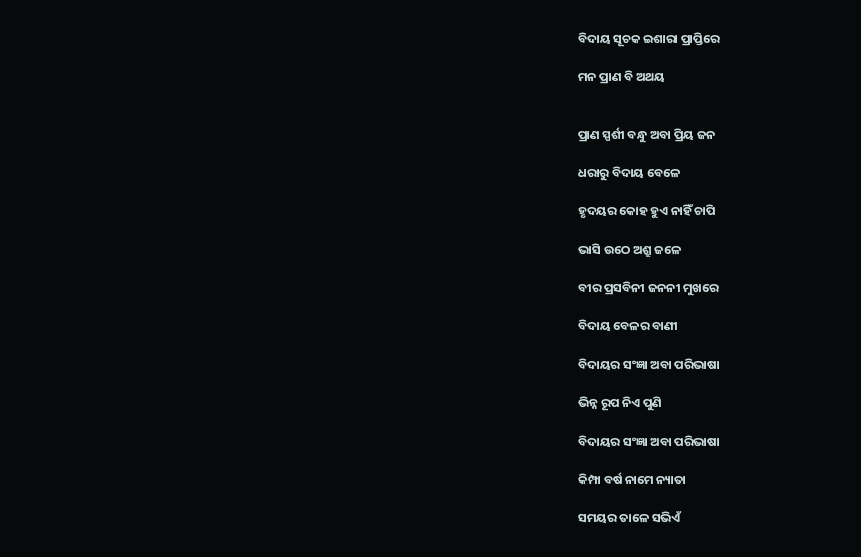ବିଦାୟ ସୂଚକ ଇଶାରା ପ୍ରାପ୍ତିରେ

ମନ ପ୍ରାଣ ବି ଅଥୟ


ପ୍ରାଣ ସ୍ପର୍ଶୀ ବନ୍ଧୁ ଅବା ପ୍ରିୟ ଜନ

ଧରାରୁ ବିଦାୟ ବେଳେ

ହୃଦୟର କୋହ ହୁଏ ନାହିଁ ଚାପି

ଭାସି ଉଠେ ଅଶ୍ରୁ ଜଳେ

ବୀର ପ୍ରସବିନୀ ଜନନୀ ମୁଖରେ

ବିଦାୟ ବେଳର ବାଣୀ

ବିଦାୟର ସଂଜ୍ଞା ଅବା ପରିଭାଷା

ଭିନ୍ନ ରୂପ ନିଏ ପୁଣି

ବିଦାୟର ସଂଜ୍ଞା ଅବା ପରିଭାଷା

କିମ୍ପା ବର୍ଷ ନାମେ ନ୍ୟାତା

ସମୟର ତାଳେ ସଭିଏଁ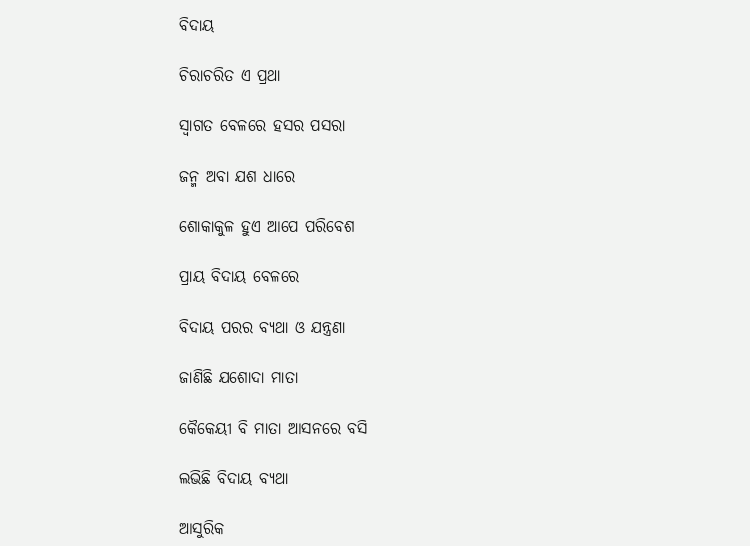ବିଦାୟ

ଚିରାଚରିତ ଏ ପ୍ରଥା

ସ୍ଵାଗତ ବେଳରେ ହସର ପସରା

ଜନ୍ମ ଅବା ଯଶ ଧାରେ

ଶୋକାକୁଳ ହୁଏ ଆପେ ପରିବେଶ

ପ୍ରାୟ ବିଦାୟ ବେଳରେ

ବିଦାୟ ପରର ବ୍ୟଥା ଓ ଯନ୍ତ୍ରଣା

ଜାଣିଛି ଯଶୋଦା ମାତା

କୈକେୟୀ ବି ମାତା ଆସନରେ ବସି

ଲଭିଛି ବିଦାୟ ବ୍ୟଥା

ଆସୁରିକ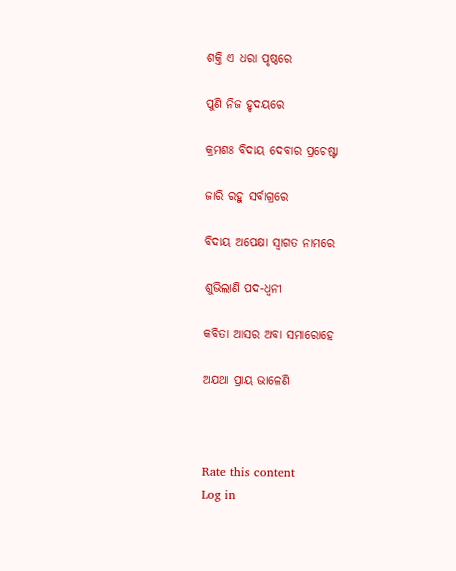ଶକ୍ତି ଏ ଧରା ପୃଷ୍ଠରେ

ପୁଣି ନିଜ ହୃଦୟରେ

କ୍ରମଶଃ ବିଦାୟ ଦେବାର ପ୍ରଚେଷ୍ଟା

ଜାରି ରହୁ ସର୍ବାଗ୍ରରେ

ବିଦାୟ ଅପେକ୍ଷା ସ୍ବାଗତ ନାମରେ

ଶୁଭିଲାଣି ପଦ-ଧ୍ଵନୀ

କବିତା ଆସର ଅବା ସମାରୋହେ

ଅଯଥା ପ୍ରାୟ ଭାଳେଣି



Rate this content
Log in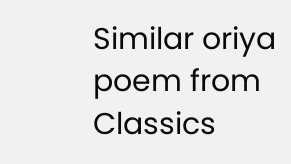Similar oriya poem from Classics